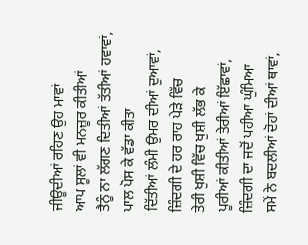ਜੀਊਦੀਆਂ ਰਹਿਣ ਉਹ ਮਾਵਾਂ
ਆਪ ਸੂਲਾਂ ਵੀ ਮਨਜ਼ੂਰ ਕੀਤੀਆਂ
ਤੈਨੂੰ ਨਾ ਲੱਗਣ ਦਿਤੀਆਂ ਤੱਤੀਆਂ ਹਵਾਵਾਂ,
ਪਾਲ ਪੋਸ ਕੇ ਵੱਡਾ ਕੀਤਾ
ਦਿੱਤੀਆਂ ਲੰਮੀ ਉਮਰ ਦੀਆਂ ਦੁਆਵਾਂ,
ਜ਼ਿੰਦਗੀ ਦੇ ਹਰ ਰਾਹ ਪੇੜੇ ਵਿੱਚ
ਤੇਰੀ ਖੁਸ਼ੀ ਵਿੱਚ ਖੁਸ਼ੀ ਲੱਭ ਕੇ
ਪੂਰੀਆਂ ਕੀਤੀਆਂ ਤੇਰੀਆਂ ਇੱਛਾਵਾਂ,
ਜ਼ਿੰਦਗੀ ਦਾ ਜਦੋਂ ਪਹੀਆ ਘੁੰਮਿਆ
ਸਮੇਂ ਨੇ ਬਦਲੀਆਂ ਦੋਹਾਂ ਦੀਆਂ ਥਾਵਾਂ,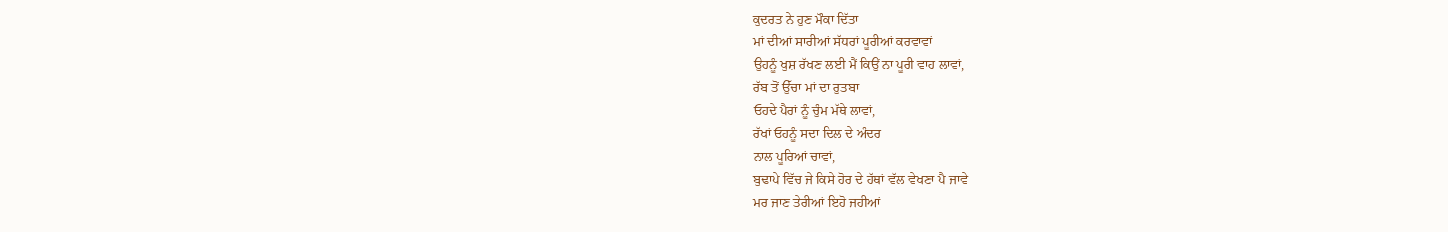ਕੁਦਰਤ ਨੇ ਹੁਣ ਮੌਕਾ ਦਿੱਤਾ
ਮਾਂ ਦੀਆਂ ਸਾਰੀਆਂ ਸੱਧਰਾਂ ਪੂਰੀਆਂ ਕਰਵਾਵਾਂ
ਉਹਨੂੰ ਖੁਸ਼ ਰੱਖਣ ਲਈ ਮੈਂ ਕਿਉਂ ਨਾ ਪੂਰੀ ਵਾਹ ਲਾਵਾਂ,
ਰੱਬ ਤੋਂ ਉੱਚਾ ਮਾਂ ਦਾ ਰੁਤਬਾ
ਓਹਦੇ ਪੈਰਾਂ ਨੂੰ ਚੁੰਮ ਮੱਥੇ ਲਾਵਾਂ,
ਰੱਖਾਂ ਓਹਨੂੰ ਸਦਾ ਦਿਲ ਦੇ ਅੰਦਰ
ਨਾਲ ਪੂਰਿਆਂ ਚਾਵਾਂ,
ਬੁਢਾਪੇ ਵਿੱਚ ਜੇ ਕਿਸੇ ਹੋਰ ਦੇ ਹੱਥਾਂ ਵੱਲ ਵੇਖਣਾ ਪੈ ਜਾਵੇ
ਮਰ ਜਾਣ ਤੇਰੀਆਂ ਇਹੋ ਜਹੀਆਂ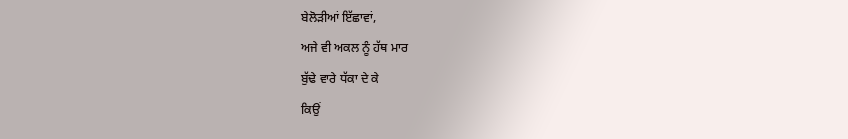ਬੇਲੋੜੀਆਂ ਇੱਛਾਵਾਂ,
ਅਜੇ ਵੀ ਅਕਲ ਨੂੰ ਹੱਥ ਮਾਰ
ਬੁੱਢੇ ਵਾਰੇ ਧੱਕਾ ਦੇ ਕੇ
ਕਿਉਂ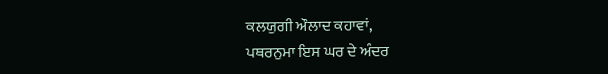ਕਲਯੁਗੀ ਔਲਾਦ ਕਹਾਵਾਂ,
ਪਥਰਨੁਮਾ ਇਸ ਘਰ ਦੇ ਅੰਦਰ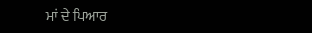ਮਾਂ ਦੇ ਪਿਆਰ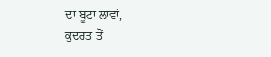ਦਾ ਬੂਟਾ ਲਾਵਾਂ,
ਕੁਦਰਤ ਤੋਂ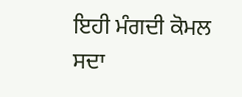ਇਹੀ ਮੰਗਦੀ ਕੋਮਲ
ਸਦਾ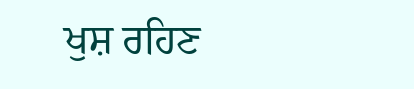ਖੁਸ਼ ਰਹਿਣ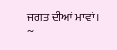ਜਗਤ ਦੀਆਂ ਮਾਵਾਂ।
~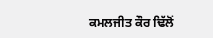ਕਮਲਜੀਤ ਕੌਰ ਢਿੱਲੋਂ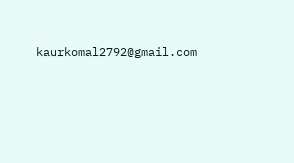kaurkomal2792@gmail.com